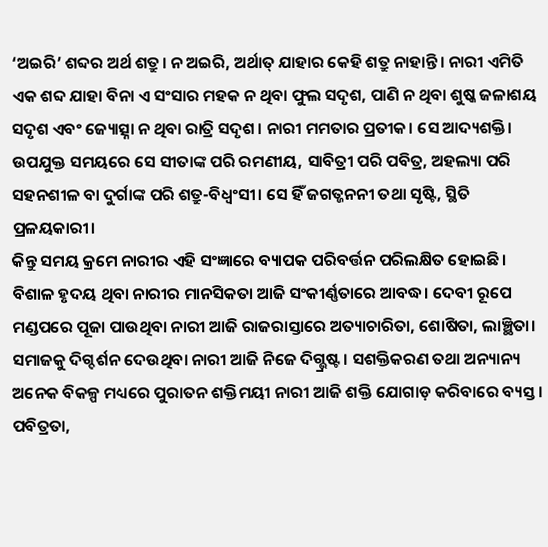‘ଅଇରି’ ଶବ୍ଦର ଅର୍ଥ ଶତ୍ରୁ। ନ ଅଇରି, ଅର୍ଥାତ୍ ଯାହାର କେହି ଶତ୍ରୁ ନାହାନ୍ତି। ନାରୀ ଏମିତି ଏକ ଶବ୍ଦ ଯାହା ବିନା ଏ ସଂସାର ମହକ ନ ଥିବା ଫୁଲ ସଦୃଶ, ପାଣି ନ ଥିବା ଶୁଷ୍କ ଜଳାଶୟ ସଦୃଶ ଏବଂ ଜ୍ୟୋତ୍ସ୍ନା ନ ଥିବା ରାତ୍ରି ସଦୃଶ। ନାରୀ ମମତାର ପ୍ରତୀକ। ସେ ଆଦ୍ୟଶକ୍ତି। ଉପଯୁକ୍ତ ସମୟରେ ସେ ସୀତାଙ୍କ ପରି ରମଣୀୟ, ସାବିତ୍ରୀ ପରି ପବିତ୍ର, ଅହଲ୍ୟା ପରି ସହନଶୀଳ ବା ଦୁର୍ଗାଙ୍କ ପରି ଶତ୍ରୁ-ବିଧ୍ବଂସୀ। ସେ ହିଁ ଜଗତ୍ଜନନୀ ତଥା ସୃଷ୍ଟି, ସ୍ଥିତି ପ୍ରଳୟକାରୀ।
କିନ୍ତୁ ସମୟ କ୍ରମେ ନାରୀର ଏହି ସଂଜ୍ଞାରେ ବ୍ୟାପକ ପରିବର୍ତ୍ତନ ପରିଲକ୍ଷିତ ହୋଇଛି। ବିଶାଳ ହୃଦୟ ଥିବା ନାରୀର ମାନସିକତା ଆଜି ସଂକୀର୍ଣ୍ଣତାରେ ଆବଦ୍ଧ। ଦେବୀ ରୂପେ ମଣ୍ଡପରେ ପୂଜା ପାଉଥିବା ନାରୀ ଆଜି ରାଜରାସ୍ତାରେ ଅତ୍ୟାଚାରିତା, ଶୋଷିତା, ଲାଞ୍ଛିତା। ସମାଜକୁ ଦିଗ୍ଦର୍ଶନ ଦେଉଥିବା ନାରୀ ଆଜି ନିଜେ ଦିଗ୍ଭ୍ରଷ୍ଟ। ସଶକ୍ତିକରଣ ତଥା ଅନ୍ୟାନ୍ୟ ଅନେକ ବିକଳ୍ପ ମଧ୍ୟରେ ପୁରାତନ ଶକ୍ତିମୟୀ ନାରୀ ଆଜି ଶକ୍ତି ଯୋଗାଡ଼ କରିବାରେ ବ୍ୟସ୍ତ। ପବିତ୍ରତା,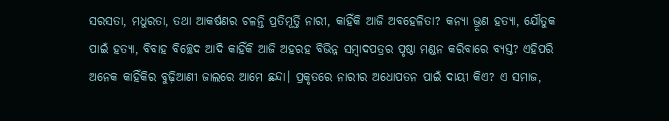ସରସତା, ମଧୁରତା, ତଥା ଆକର୍ଷଣର ଚଳନ୍ତି ପ୍ରତିମୂର୍ତ୍ତି ନାରୀ, କାହିଁକି ଆଜି ଅବହେଳିତା? କନ୍ୟା ଭ୍ରୂଣ ହତ୍ୟା, ଯୌତୁକ ପାଇଁ ହତ୍ୟା, ବିବାହ ବିଚ୍ଛେଦ ଆଦି କାହିଁକି ଆଜି ଅହରହ ବିଭିନ୍ନ ସମ୍ବାଦପତ୍ରର ପୃଷ୍ଠା ମଣ୍ଡନ କରିବାରେ ବ୍ୟସ୍ତ? ଏହିପରି ଅନେକ କାହିଁକିର ବୁଢ଼ିଆଣୀ ଜାଲରେ ଆମେ ଛନ୍ଦା। ପ୍ରକୃତରେ ନାରୀର ଅଧୋପତନ ପାଇଁ ଦାୟୀ କିଏ? ଏ ସମାଜ,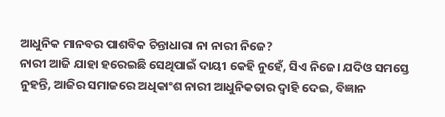ଆଧୁନିକ ମାନବର ପାଶବିକ ଚିନ୍ତାଧାରା ନା ନାରୀ ନିଜେ?
ନାରୀ ଆଜି ଯାହା ହରେଇଛି ସେଥିପାଇଁ ଦାୟୀ କେହି ନୁହେଁ, ସିଏ ନିଜେ। ଯଦିଓ ସମସ୍ତେ ନୁହନ୍ତି, ଆଜିର ସମାଜରେ ଅଧିକାଂଶ ନାରୀ ଆଧୁନିକତାର ଦ୍ବାହି ଦେଇ, ବିଜ୍ଞାନ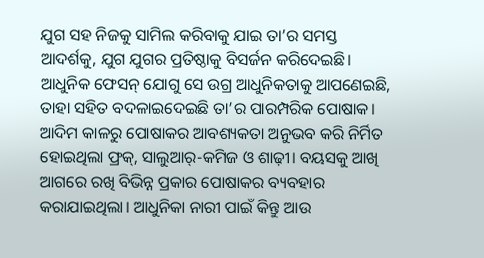ଯୁଗ ସହ ନିଜକୁ ସାମିଲ କରିବାକୁ ଯାଇ ତା’ର ସମସ୍ତ ଆଦର୍ଶକୁ, ଯୁଗ ଯୁଗର ପ୍ରତିଷ୍ଠାକୁ ବିସର୍ଜନ କରିଦେଇଛି। ଆଧୁନିକ ଫେସନ୍ ଯୋଗୁ ସେ ଉଗ୍ର ଆଧୁନିକତାକୁ ଆପଣେଇଛି, ତାହା ସହିତ ବଦଳାଇଦେଇଛି ତା’ର ପାରମ୍ପରିକ ପୋଷାକ।
ଆଦିମ କାଳରୁ ପୋଷାକର ଆବଶ୍ୟକତା ଅନୁଭବ କରି ନିର୍ମିତ ହୋଇଥିଲା ଫ୍ରକ୍, ସାଲୁଆର୍-କମିଜ ଓ ଶାଢ଼ୀ। ବୟସକୁ ଆଖି ଆଗରେ ରଖି ବିଭିନ୍ନ ପ୍ରକାର ପୋଷାକର ବ୍ୟବହାର କରାଯାଇଥିଲା। ଆଧୁନିକା ନାରୀ ପାଇଁ କିନ୍ତୁ ଆଉ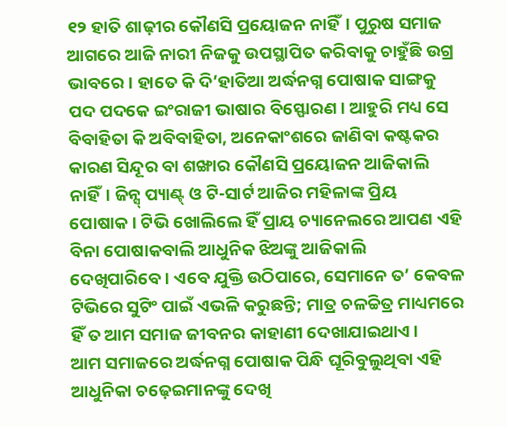୧୨ ହାତି ଶାଢ଼ୀର କୌଣସି ପ୍ରୟୋଜନ ନାହିଁ। ପୁରୁଷ ସମାଜ ଆଗରେ ଆଜି ନାରୀ ନିଜକୁ ଉପସ୍ଥାପିତ କରିବାକୁ ଚାହୁଁଛି ଉଗ୍ର ଭାବରେ। ହାତେ କି ଦି’ହାତିଆ ଅର୍ଦ୍ଧନଗ୍ନ ପୋଷାକ ସାଙ୍ଗକୁ ପଦ ପଦକେ ଇଂରାଜୀ ଭାଷାର ବିସ୍ଫୋରଣ। ଆହୁରି ମଧ୍ୟ ସେ ବିବାହିତା କି ଅବିବାହିତା, ଅନେକାଂଶରେ ଜାଣିବା କଷ୍ଟକର କାରଣ ସିନ୍ଦୂର ବା ଶଙ୍ଖାର କୌଣସି ପ୍ରୟୋଜନ ଆଜିକାଲି ନାହିଁ। ଜିନ୍ସ୍ ପ୍ୟାଣ୍ଟ୍ ଓ ଟି-ସାର୍ଟ ଆଜିର ମହିଳାଙ୍କ ପ୍ରିୟ ପୋଷାକ। ଟିଭି ଖୋଲିଲେ ହିଁ ପ୍ରାୟ ଚ୍ୟାନେଲରେ ଆପଣ ଏହି ବିନା ପୋଷାକବାଲି ଆଧୁନିକ ଝିଅଙ୍କୁ ଆଜିକାଲି ଦେଖିପାରିବେ। ଏବେ ଯୁକ୍ତି ଉଠିପାରେ, ସେମାନେ ତ’ କେବଳ ଟିଭିରେ ସୁଟିଂ ପାଇଁ ଏଭଳି କରୁଛନ୍ତି; ମାତ୍ର ଚଳଚ୍ଚିତ୍ର ମାଧ୍ୟମରେ ହିଁ ତ ଆମ ସମାଜ ଜୀବନର କାହାଣୀ ଦେଖାଯାଇଥାଏ।
ଆମ ସମାଜରେ ଅର୍ଦ୍ଧନଗ୍ନ ପୋଷାକ ପିନ୍ଧି ଘୂରିବୁଲୁଥିବା ଏହି ଆଧୁନିକା ଚଢ଼େଇମାନଙ୍କୁ ଦେଖି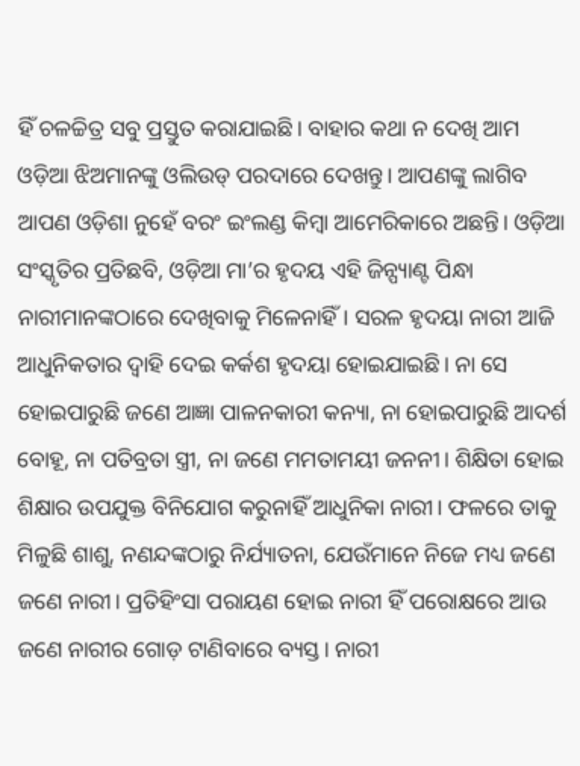ହିଁ ଚଳଚ୍ଚିତ୍ର ସବୁ ପ୍ରସ୍ତୁତ କରାଯାଇଛି। ବାହାର କଥା ନ ଦେଖି ଆମ ଓଡ଼ିଆ ଝିଅମାନଙ୍କୁ ଓଲିଉଡ୍ ପରଦାରେ ଦେଖନ୍ତୁ। ଆପଣଙ୍କୁ ଲାଗିବ ଆପଣ ଓଡ଼ିଶା ନୁହେଁ ବରଂ ଇଂଲଣ୍ଡ କିମ୍ବା ଆମେରିକାରେ ଅଛନ୍ତି। ଓଡ଼ିଆ ସଂସ୍କୃତିର ପ୍ରତିଛବି, ଓଡ଼ିଆ ମା’ର ହୃଦୟ ଏହି ଜିନ୍ପ୍ୟାଣ୍ଟ ପିନ୍ଧା ନାରୀମାନଙ୍କଠାରେ ଦେଖିବାକୁ ମିଳେନାହିଁ। ସରଳ ହୃଦୟା ନାରୀ ଆଜି ଆଧୁନିକତାର ଦ୍ବାହି ଦେଇ କର୍କଶ ହୃଦୟା ହୋଇଯାଇଛି। ନା ସେ ହୋଇପାରୁଛି ଜଣେ ଆଜ୍ଞା ପାଳନକାରୀ କନ୍ୟା, ନା ହୋଇପାରୁଛି ଆଦର୍ଶ ବୋହୂ, ନା ପତିବ୍ରତା ସ୍ତ୍ରୀ, ନା ଜଣେ ମମତାମୟୀ ଜନନୀ। ଶିକ୍ଷିତା ହୋଇ ଶିକ୍ଷାର ଉପଯୁକ୍ତ ବିନିଯୋଗ କରୁନାହିଁ ଆଧୁନିକା ନାରୀ। ଫଳରେ ତାକୁ ମିଳୁଛି ଶାଶୁ, ନଣନ୍ଦଙ୍କଠାରୁ ନିର୍ଯ୍ୟାତନା, ଯେଉଁମାନେ ନିଜେ ମଧ୍ୟ ଜଣେ ଜଣେ ନାରୀ। ପ୍ରତିହିଂସା ପରାୟଣ ହୋଇ ନାରୀ ହିଁ ପରୋକ୍ଷରେ ଆଉ ଜଣେ ନାରୀର ଗୋଡ଼ ଟାଣିବାରେ ବ୍ୟସ୍ତ। ନାରୀ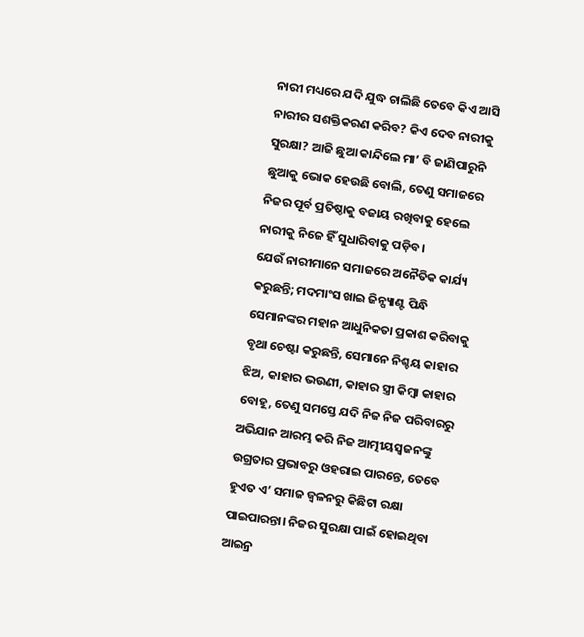ନାରୀ ମଧ୍ୟରେ ଯଦି ଯୁଦ୍ଧ ଚାଲିଛି ତେବେ କିଏ ଆସି ନାରୀର ସଶକ୍ତିକରଣ କରିବ? କିଏ ଦେବ ନାରୀକୁ ସୁରକ୍ଷା? ଆଜି ଛୁଆ କାନ୍ଦିଲେ ମା’ ବି ଜାଣିପାରୁନି ଛୁଆକୁ ଭୋକ ହେଉଛି ବୋଲି, ତେଣୁ ସମାଜରେ ନିଜର ପୂର୍ବ ପ୍ରତିଷ୍ଠାକୁ ବଜାୟ ରଖିବାକୁ ହେଲେ ନାରୀକୁ ନିଜେ ହିଁ ସୁଧାରିବାକୁ ପଡ଼ିବ।
ଯେଉଁ ନାରୀମାନେ ସମାଜରେ ଅନୈତିକ କାର୍ଯ୍ୟ କରୁଛନ୍ତି; ମଦମାଂସ ଖାଇ ଜିନ୍ପ୍ୟାଣ୍ଟ ପିନ୍ଧି ସେମାନଙ୍କର ମହାନ ଆଧୁନିକତା ପ୍ରକାଶ କରିବାକୁ ବୃଥା ଚେଷ୍ଟା କରୁଛନ୍ତି, ସେମାନେ ନିଶ୍ଚୟ କାହାର ଝିଅ, କାହାର ଭଉଣୀ, କାହାର ସ୍ତ୍ରୀ କିମ୍ବା କାହାର ବୋହୂ, ତେଣୁ ସମସ୍ତେ ଯଦି ନିଜ ନିଜ ପରିବାରରୁ ଅଭିଯାନ ଆରମ୍ଭ କରି ନିଜ ଆତ୍ମୀୟସ୍ବଜନଙ୍କୁ ଉଗ୍ରତାର ପ୍ରଭାବରୁ ଓହରାଇ ପାରନ୍ତେ, ତେବେ ହୁଏତ ଏ’ ସମାଜ ଜ୍ବଳନରୁ କିଛିଟା ରକ୍ଷା ପାଇପାରନ୍ତା। ନିଜର ସୁରକ୍ଷା ପାଇଁ ହୋଇଥିବା ଆଇନ୍ର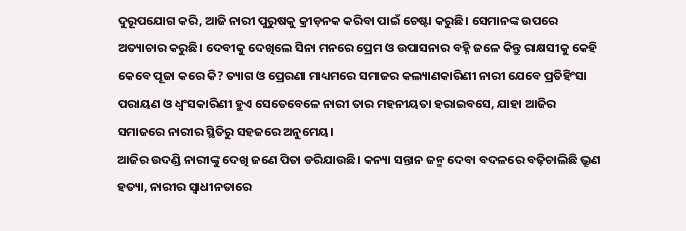ଦୁରୂପଯୋଗ କରି, ଆଜି ନାରୀ ପୁରୁଷକୁ କ୍ରୀଡ଼ନକ କରିବା ପାଇଁ ଚେଷ୍ଟା କରୁଛି। ସେମାନଙ୍କ ଉପରେ ଅତ୍ୟାଚାର କରୁଛି। ଦେବୀକୁ ଦେଖିଲେ ସିନା ମନରେ ପ୍ରେମ ଓ ଉପାସନାର ବହ୍ନି ଜଳେ କିନ୍ତୁ ରାକ୍ଷସୀକୁ କେହି କେବେ ପୂଜା କରେ କି? ତ୍ୟାଗ ଓ ପ୍ରେରଣା ମାଧ୍ୟମରେ ସମାଜର କଲ୍ୟାଣକାରିଣୀ ନାରୀ ଯେବେ ପ୍ରତିହିଂସା ପରାୟଣ ଓ ଧ୍ବଂସକାରିଣୀ ହୁଏ ସେତେବେଳେ ନାରୀ ତାର ମହନୀୟତା ହରାଇବସେ, ଯାହା ଆଜିର ସମାଜରେ ନାରୀର ସ୍ଥିତିରୁ ସହଜରେ ଅନୁମେୟ।
ଆଜିର ଉଦଣ୍ଡି ନାରୀଙ୍କୁ ଦେଖି ଜଣେ ପିତା ଡରିଯାଉଛି। କନ୍ୟା ସନ୍ତାନ ଜନ୍ମ ଦେବା ବଦଳରେ ବଢ଼ିଚାଲିଛି ଭ୍ରୂଣ ହତ୍ୟା, ନାରୀର ସ୍ବାଧୀନତାରେ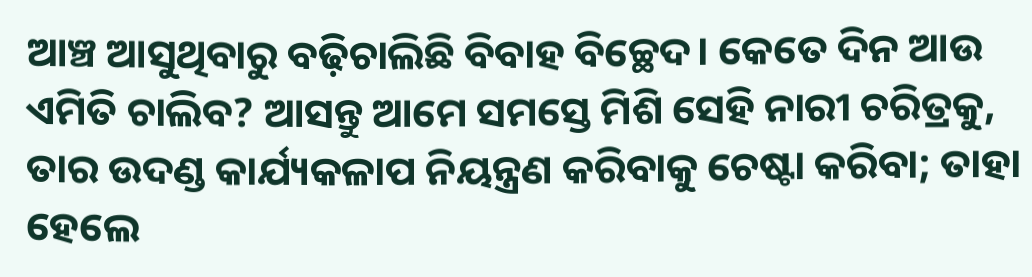ଆଞ୍ଚ ଆସୁଥିବାରୁ ବଢ଼ିଚାଲିଛି ବିବାହ ବିଚ୍ଛେଦ। କେତେ ଦିନ ଆଉ ଏମିତି ଚାଲିବ? ଆସନ୍ତୁ ଆମେ ସମସ୍ତେ ମିଶି ସେହି ନାରୀ ଚରିତ୍ରକୁ, ତାର ଉଦଣ୍ଡ କାର୍ଯ୍ୟକଳାପ ନିୟନ୍ତ୍ରଣ କରିବାକୁ ଚେଷ୍ଟା କରିବା; ତାହା ହେଲେ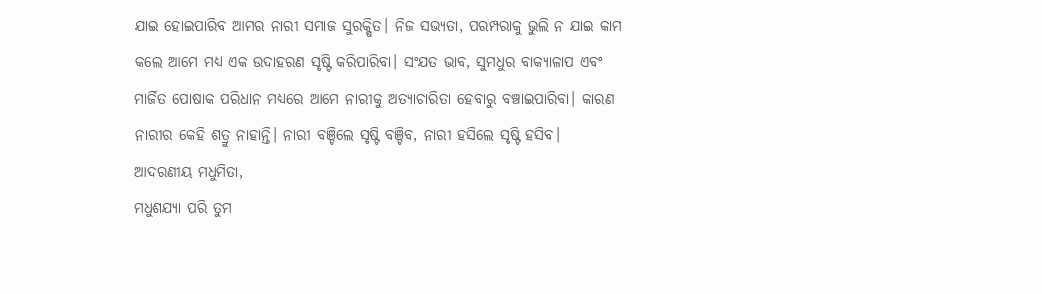ଯାଇ ହୋଇପାରିବ ଆମର ନାରୀ ସମାଜ ସୁରକ୍ଷିତ। ନିଜ ସଭ୍ୟତା, ପରମ୍ପରାକୁ ଭୁଲି ନ ଯାଇ କାମ କଲେ ଆମେ ମଧ୍ୟ ଏକ ଉଦାହରଣ ସୃଷ୍ଟି କରିପାରିବା। ସଂଯତ ଭାବ, ସୁମଧୁର ବାକ୍ୟାଳାପ ଏବଂ ମାର୍ଜିତ ପୋଷାକ ପରିଧାନ ମଧ୍ୟରେ ଆମେ ନାରୀକୁ ଅତ୍ୟାଚାରିତା ହେବାରୁ ବଞ୍ଚାଇପାରିବା। କାରଣ ନାରୀର କେହି ଶତ୍ରୁ ନାହାନ୍ତି। ନାରୀ ବଞ୍ଚିଲେ ସୃଷ୍ଟି ବଞ୍ଚିବ, ନାରୀ ହସିଲେ ସୃଷ୍ଟି ହସିବ।
ଆଦରଣୀୟ ମଧୁମିତା,
ମଧୁଶଯ୍ୟା ପରି ତୁମ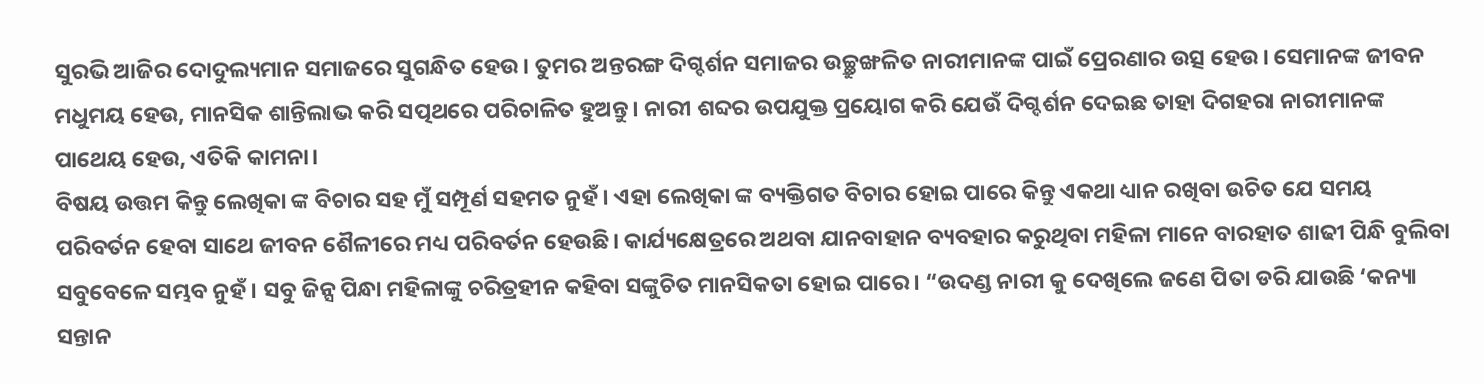ସୁରଭି ଆଜିର ଦୋଦୁଲ୍ୟମାନ ସମାଜରେ ସୁଗନ୍ଧିତ ହେଉ। ତୁମର ଅନ୍ତରଙ୍ଗ ଦିଗ୍ଦର୍ଶନ ସମାଜର ଉଚ୍ଛ୍ରୁଙ୍ଖଳିତ ନାରୀମାନଙ୍କ ପାଇଁ ପ୍ରେରଣାର ଉତ୍ସ ହେଉ। ସେମାନଙ୍କ ଜୀବନ ମଧୁମୟ ହେଉ, ମାନସିକ ଶାନ୍ତିଲାଭ କରି ସତ୍ପଥରେ ପରିଚାଳିତ ହୁଅନ୍ତୁ। ନାରୀ ଶବ୍ଦର ଉପଯୁକ୍ତ ପ୍ରୟୋଗ କରି ଯେଉଁ ଦିଗ୍ଦର୍ଶନ ଦେଇଛ ତାହା ଦିଗହରା ନାରୀମାନଙ୍କ ପାଥେୟ ହେଉ, ଏତିକି କାମନା।
ବିଷୟ ଉତ୍ତମ କିନ୍ତୁ ଲେଖିକା ଙ୍କ ବିଚାର ସହ ମୁଁ ସମ୍ପୂର୍ଣ ସହମତ ନୁହଁ। ଏହା ଲେଖିକା ଙ୍କ ବ୍ୟକ୍ତିଗତ ବିଚାର ହୋଇ ପାରେ କିନ୍ତୁ ଏକଥା ଧ୍ୟାନ ରଖିବା ଉଚିତ ଯେ ସମୟ ପରିବର୍ତନ ହେବା ସାଥେ ଜୀବନ ଶୈଳୀରେ ମଧ୍ୟ ପରିବର୍ତନ ହେଉଛି। କାର୍ଯ୍ୟକ୍ଷେତ୍ରରେ ଅଥବା ଯାନବାହାନ ବ୍ୟବହାର କରୁଥିବା ମହିଳା ମାନେ ବାରହାତ ଶାଢୀ ପିନ୍ଧି ବୁଲିବା ସବୁବେଳେ ସମ୍ଭବ ନୁହଁ। ସବୁ ଜିନ୍ସ ପିନ୍ଧା ମହିଳାଙ୍କୁ ଚରିତ୍ରହୀନ କହିବା ସଙ୍କୁଚିତ ମାନସିକତା ହୋଇ ପାରେ। “ଉଦଣ୍ଡ ନାରୀ କୁ ଦେଖିଲେ ଜଣେ ପିତା ଡରି ଯାଉଛି ‘କନ୍ୟା ସନ୍ତାନ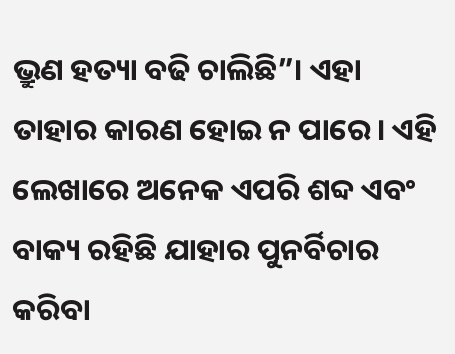ଭ୍ରୁଣ ହତ୍ୟା ବଢି ଚାଲିଛି”। ଏହା ତାହାର କାରଣ ହୋଇ ନ ପାରେ। ଏହି ଲେଖାରେ ଅନେକ ଏପରି ଶବ୍ଦ ଏବଂ ବାକ୍ୟ ରହିଛି ଯାହାର ପୁନର୍ବିଚାର କରିବା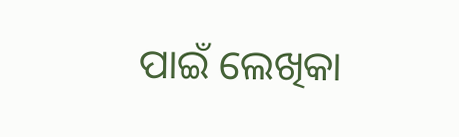ପାଇଁ ଲେଖିକା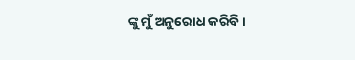ଙ୍କୁ ମୁଁ ଅନୁରୋଧ କରିବି।